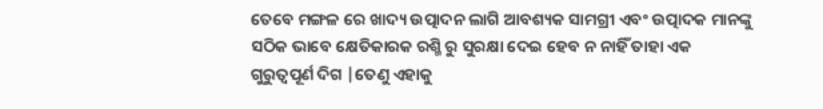ତେବେ ମଙ୍ଗଳ ରେ ଖାଦ୍ୟ ଉତ୍ପାଦନ ଲାଗି ଆବଶ୍ୟକ ସାମଗ୍ରୀ ଏବଂ ଉତ୍ପାଦକ ମାନଙ୍କୁ ସଠିକ ଭାବେ କ୍ଷେତିକାରକ ରଶ୍ମି ରୁ ସୁରକ୍ଷା ଦେଇ ହେବ ନ ନାହିଁ ତାହା ଏକ ଗୁରୁତ୍ୱପୂର୍ଣ ଦିଗ |ତେଣୁ ଏହାକୁ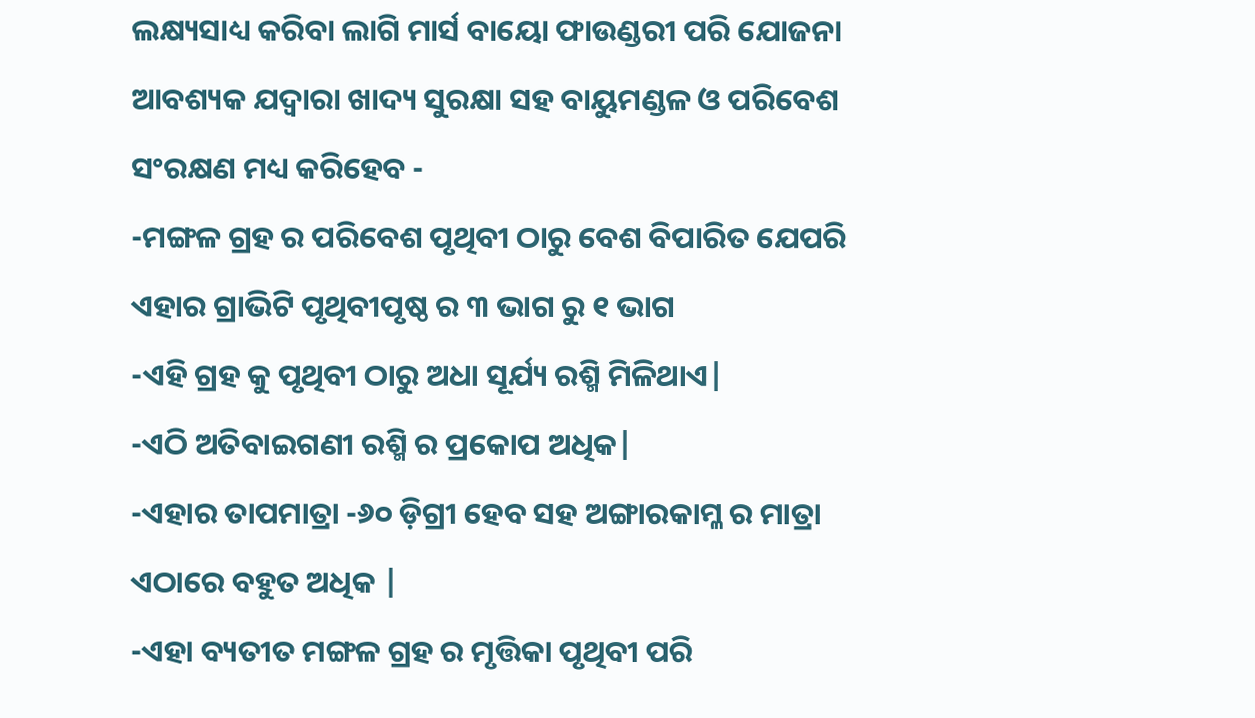ଲକ୍ଷ୍ୟସାଧ୍ୟ କରିବା ଲାଗି ମାର୍ସ ବାୟୋ ଫାଉଣ୍ଡରୀ ପରି ଯୋଜନା ଆବଶ୍ୟକ ଯଦ୍ୱାରା ଖାଦ୍ୟ ସୁରକ୍ଷା ସହ ବାୟୁମଣ୍ଡଳ ଓ ପରିବେଶ ସଂରକ୍ଷଣ ମଧ୍ୟ କରିହେବ -
-ମଙ୍ଗଳ ଗ୍ରହ ର ପରିବେଶ ପୃଥିବୀ ଠାରୁ ବେଶ ବିପାରିତ ଯେପରି ଏହାର ଗ୍ରାଭିଟି ପୃଥିବୀପୃଷ୍ଠ ର ୩ ଭାଗ ରୁ ୧ ଭାଗ
-ଏହି ଗ୍ରହ କୁ ପୃଥିବୀ ଠାରୁ ଅଧା ସୂର୍ଯ୍ୟ ରଶ୍ମି ମିଳିଥାଏ|
-ଏଠି ଅତିବାଇଗଣୀ ରଶ୍ମି ର ପ୍ରକୋପ ଅଧିକ|
-ଏହାର ତାପମାତ୍ରା -୬୦ ଡ଼ିଗ୍ରୀ ହେବ ସହ ଅଙ୍ଗାରକାମ୍ଳ ର ମାତ୍ରା ଏଠାରେ ବହୁତ ଅଧିକ |
-ଏହା ବ୍ୟତୀତ ମଙ୍ଗଳ ଗ୍ରହ ର ମୃତ୍ତିକା ପୃଥିବୀ ପରି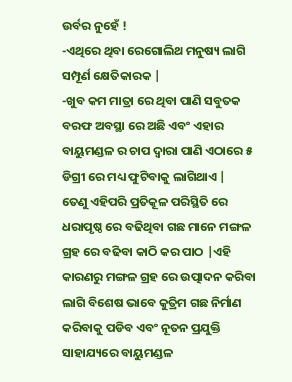ଉର୍ବର ନୁହେଁ !
-ଏଥିରେ ଥିବା ରେଗୋଲିଥ ମନୁଷ୍ୟ ଲାଗି ସମ୍ପୂର୍ଣ କ୍ଷେତିକାରକ |
-ଖୁବ କମ ମାତ୍ରା ରେ ଥିବା ପାଣି ସବୁତକ ବରଫ ଅବସ୍ଥା ରେ ଅଛି ଏବଂ ଏହାର ବାୟୁମଣ୍ଡଳ ର ଚାପ ଦ୍ୱାରା ପାଣି ଏଠାରେ ୫ ଡିଗ୍ରୀ ରେ ମଧ୍ୟ ଫୁଟିବାକୁ ଲାଗିଥାଏ |
ତେଣୁ ଏହିପରି ପ୍ରତିକୂଳ ପରିସ୍ଥିତି ରେ ଧରାପୃଷ୍ଠ ରେ ବଢିଥିବା ଗଛ ମାନେ ମଙ୍ଗଳ ଗ୍ରହ ରେ ବଢିବା କାଠି କର ପାଠ |ଏହି କାରଣରୁ ମଙ୍ଗଳ ଗ୍ରହ ରେ ଉତ୍ପାଦନ କରିବା ଲାଗି ବିଶେଷ ଭାବେ କୁତ୍ରିମ ଗଛ ନିର୍ମାଣ କରିବାକୁ ପଡିବ ଏବଂ ନୂତନ ପ୍ରଯୁକ୍ତି ସାହାଯ୍ୟରେ ବାୟୁମଣ୍ଡଳ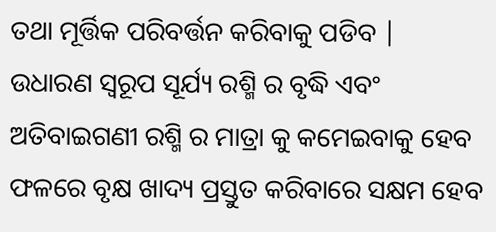ତଥା ମୂର୍ତ୍ତିକ ପରିବର୍ତ୍ତନ କରିବାକୁ ପଡିବ |
ଉଧାରଣ ସ୍ୱରୂପ ସୂର୍ଯ୍ୟ ରଶ୍ମି ର ବୃଦ୍ଧି ଏବଂ ଅତିବାଇଗଣୀ ରଶ୍ମି ର ମାତ୍ରା କୁ କମେଇବାକୁ ହେବ ଫଳରେ ବୃକ୍ଷ ଖାଦ୍ୟ ପ୍ରସ୍ତୁତ କରିବାରେ ସକ୍ଷମ ହେବ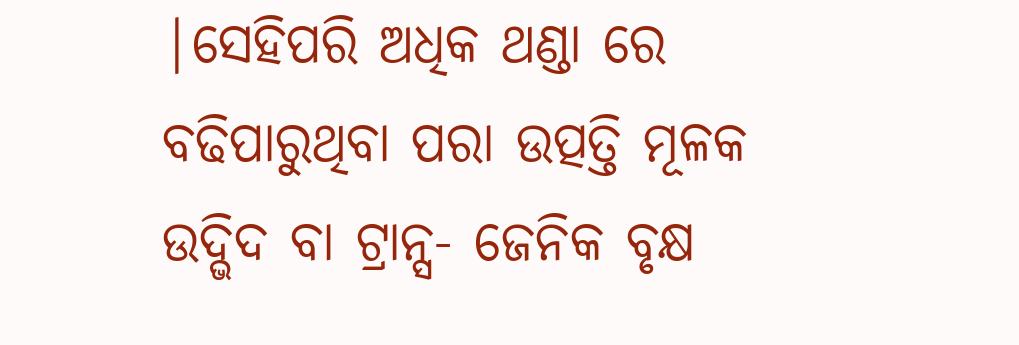|ସେହିପରି ଅଧିକ ଥଣ୍ଡା ରେ ବଢିପାରୁଥିବା ପରା ଉତ୍ପତ୍ତି ମୂଳକ ଉଦ୍ଭିଦ ବା ଟ୍ରାନ୍ସ- ଜେନିକ ବୃକ୍ଷ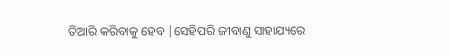ତିଆରି କରିବାକୁ ହେବ |ସେହିପରି ଜୀବାଣୁ ସାହାଯ୍ୟରେ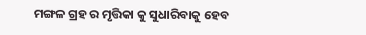ମଙ୍ଗଳ ଗ୍ରହ ର ମୃତ୍ତିକା କୁ ସୁଧାରିବାକୁ ହେବ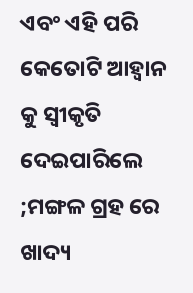ଏବଂ ଏହି ପରି କେତୋଟି ଆହ୍ୱାନ କୁ ସ୍ୱୀକୃତି ଦେଇପାରିଲେ ;ମଙ୍ଗଳ ଗ୍ରହ ରେ ଖାଦ୍ୟ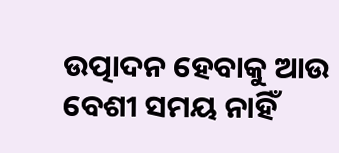ଉତ୍ପାଦନ ହେବାକୁ ଆଉ ବେଶୀ ସମୟ ନାହିଁ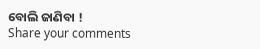ବୋଲି ଜାଣିବା !
Share your comments